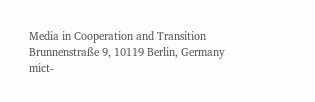Media in Cooperation and Transition
Brunnenstraße 9, 10119 Berlin, Germany
mict-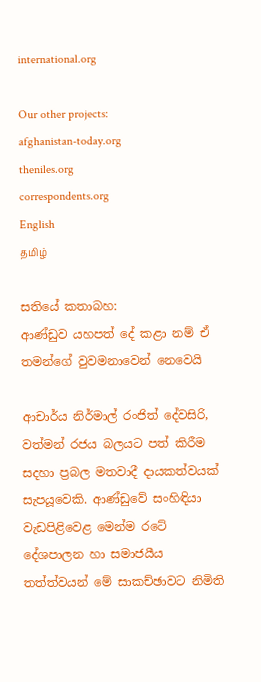international.org

Our other projects:
afghanistan-today.org
theniles.org
correspondents.org
English
தமிழ்

සතියේ කතාබහ:
ආණ්ඩුව යහපත් දේ කළා නම් ඒ තමන්ගේ වුවමනාවෙන් නෙවෙයි

ආචාර්ය නිර්මාල් රංජිත් දේවසිරි, වත්මන් රජය බලයට පත් කිරීම සදහා ප්‍රබල මතවාදී දායකත්වයක් සැපයූවෙකි. ආණ්ඩුවේ සංහිඳියා වැඩපිළිවෙළ මෙන්ම රටේ දේශපාලන හා සමාජයීය තත්ත්වයන් මේ සාකච්ඡාවට නිමිති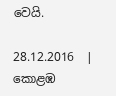වෙයි.

28.12.2016  |
කොළඹ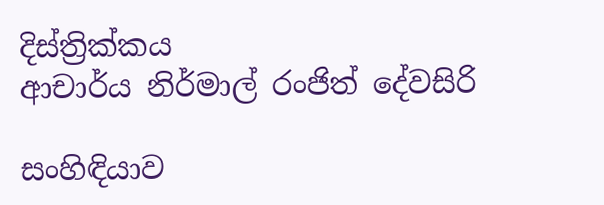දිස්ත්‍රික්කය
ආචාර්ය නිර්මාල් රංජිත් දේවසිරි

සංහිඳියාව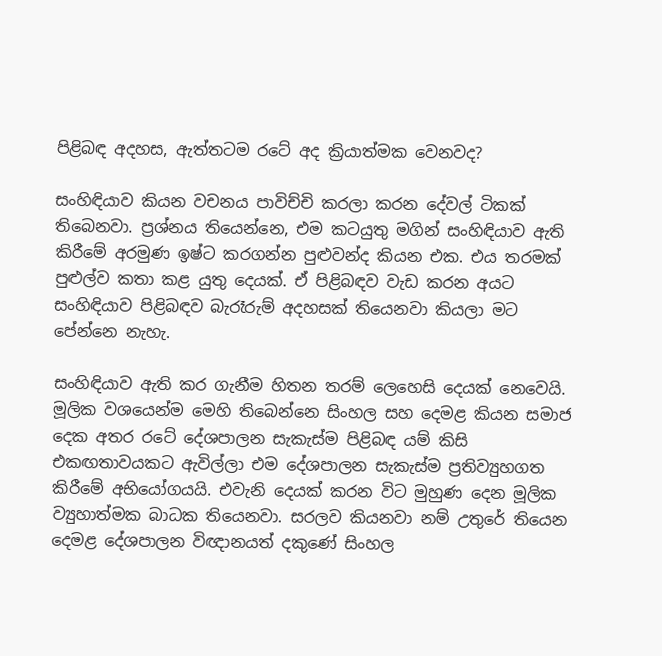පිළිබඳ අදහස, ඇත්තටම රටේ අද ක්‍රියාත්මක වෙනවද?

සංහිඳියාව කියන වචනය පාවිච්චි කරලා කරන දේවල් ටිකක් තිබෙනවා. ප්‍රශ්නය තියෙන්නෙ, එම කටයුතු මගින් සංහිඳියාව ඇති කිරීමේ අරමුණ ඉෂ්ට කරගන්න පුළුවන්ද කියන එක. එය තරමක් පුළුල්ව කතා කළ යුතු දෙයක්. ඒ පිළිබඳව වැඩ කරන අයට සංහිඳියාව පිළිබඳව බැරෑරුම් අදහසක් තියෙනවා කියලා මට පේන්නෙ නැහැ.

සංහිඳියාව ඇති කර ගැනීම හිතන තරම් ලෙහෙසි දෙයක් නෙවෙයි. මූලික වශයෙන්ම මෙහි තිබෙන්නෙ සිංහල සහ දෙමළ කියන සමාජ දෙක අතර රටේ දේශපාලන සැකැස්ම පිළිබඳ යම් කිසි එකඟතාවයකට ඇවිල්ලා එම දේශපාලන සැකැස්ම ප්‍රතිව්‍යුහගත කිරීමේ අභියෝගයයි. එවැනි දෙයක් කරන විට මුහුණ දෙන මූලික ව්‍යුහාත්මක බාධක තියෙනවා. සරලව කියනවා නම් උතුරේ තියෙන දෙමළ දේශපාලන විඥානයත් දකුණේ සිංහල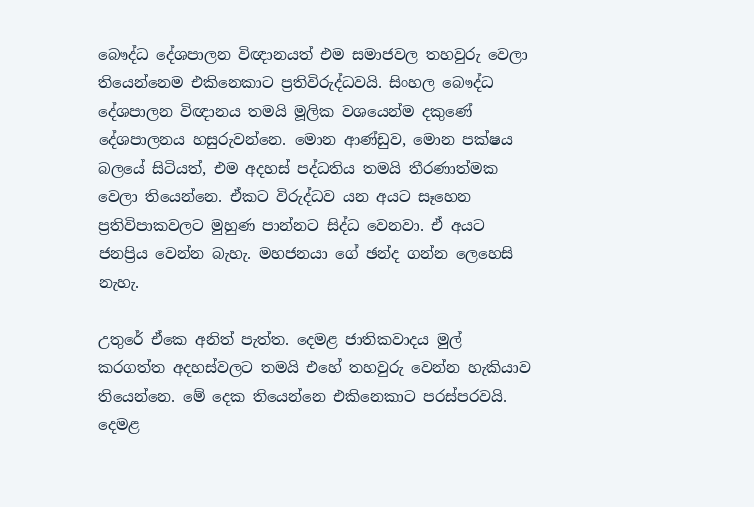බෞද්ධ දේශපාලන විඥානයත් එම සමාජවල තහවුරු වෙලා තියෙන්නෙම එකිනෙකාට ප්‍රතිවිරුද්ධවයි. සිංහල බෞද්ධ දේශපාලන විඥානය තමයි මූලික වශයෙන්ම දකුණේ දේශපාලනය හසුරුවන්නෙ. මොන ආණ්ඩුව, මොන පක්ෂය බලයේ සිටියත්, එම අදහස් පද්ධතිය තමයි තීරණාත්මක වෙලා තියෙන්නෙ. ඒකට විරුද්ධව යන අයට සෑහෙන ප්‍රතිවිපාකවලට මුහුණ පාන්නට සිද්ධ වෙනවා. ඒ අයට ජනප්‍රිය වෙන්න බැහැ. මහජනයා ගේ ඡන්ද ගන්න ලෙහෙසි නැහැ.

උතුරේ ඒකෙ අනිත් පැත්ත. දෙමළ ජාතිකවාදය මුල් කරගත්ත අදහස්වලට තමයි එහේ තහවුරු වෙන්න හැකියාව තියෙන්නෙ. මේ දෙක තියෙන්නෙ එකිනෙකාට පරස්පරවයි. දෙමළ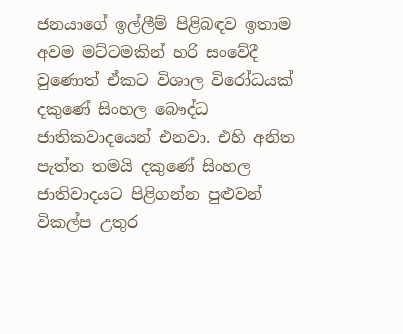ජනයාගේ ඉල්ලීම් පිළිබඳව ඉතාම අවම මට්ටමකින් හරි සංවේදී වුණොත් ඒකට විශාල විරෝධයක් දකුණේ සිංහල බෞද්ධ ජාතිකවාදයෙන් එනවා. එහි අනිත පැත්ත තමයි දකුණේ සිංහල ජාතිවාදයට පිළිගන්න පුළුවන් විකල්ප උතුර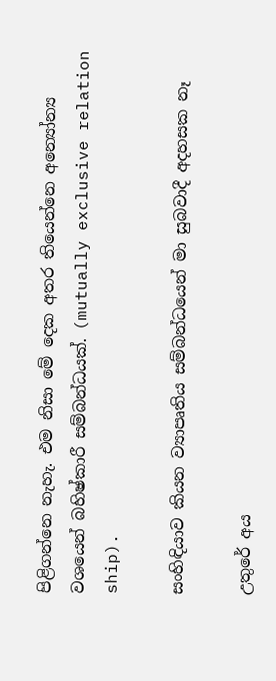පිළිගන්නෙ නැහැ. එම නිසා මේ දෙක අතර තියෙන්නෙ අන්‍යෝන්‍ය වශයෙන් බහිෂ්කාරී සම්බන්ධයක්. (mutually exclusive relation ship).

සංහිඳියාව කියන ව්‍යාපෘතිය සම්බන්ධයෙන් මා සුබවාදී අදහසක නෑ

උතුරේ අය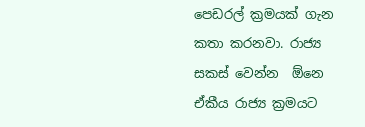පෙඩරල් ක්‍රමයක් ගැන කතා කරනවා. රාජ්‍ය සකස් වෙන්න  ඕනෙ ඒකීය රාජ්‍ය ක්‍රමයට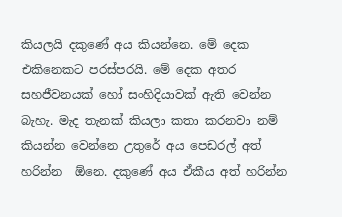කියලයි දකුණේ අය කියන්නෙ. මේ දෙක එකිනෙකට පරස්පරයි. මේ දෙක අතර සහජීවනයක් හෝ සංහිදියාවක් ඇති වෙන්න බැහැ. මැද තැනක් කියලා කතා කරනවා නම් කියන්න වෙන්නෙ උතුරේ අය පෙඩරල් අත් හරින්න  ඕනෙ. දකුණේ අය ඒකීය අත් හරින්න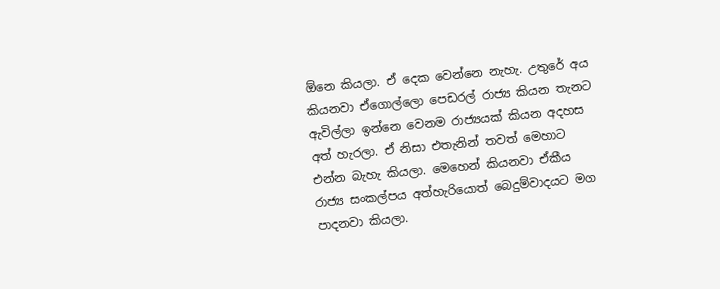ඕනෙ කියලා. ඒ දෙක වෙන්නෙ නැහැ. උතුරේ අය කියනවා ඒගොල්ලො පෙඩරල් රාජ්‍ය කියන තැනට ඇවිල්ලා ඉන්නෙ වෙනම රාජ්‍යයක් කියන අදහස අත් හැරලා. ඒ නිසා එතැනින් තවත් මෙහාට එන්න බැහැ කියලා. මෙහෙන් කියනවා ඒකීය රාජ්‍ය සංකල්පය අත්හැරියොත් බෙදුම්වාදයට මග පාදනවා කියලා.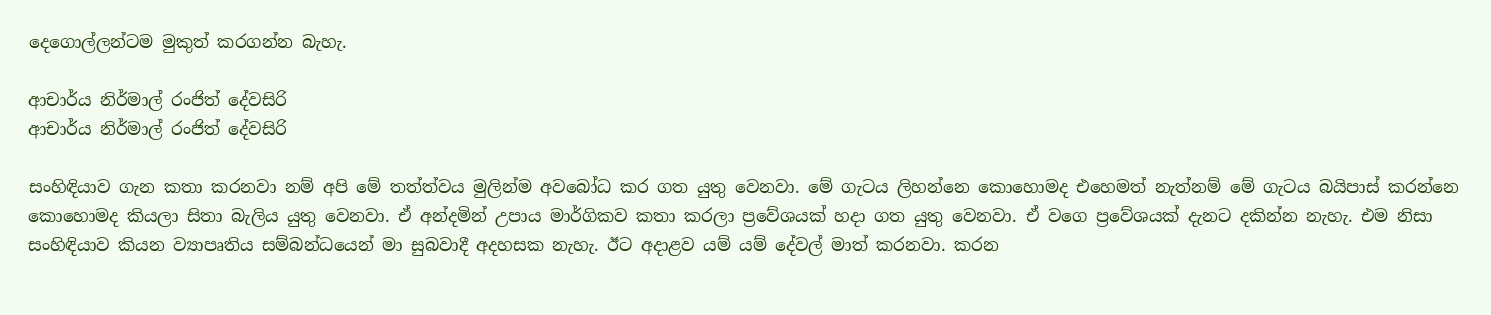දෙගොල්ලන්ටම මුකුත් කරගන්න බැහැ.

ආචාර්ය නිර්මාල් රංජිත් දේවසිරි
ආචාර්ය නිර්මාල් රංජිත් දේවසිරි

සංහිඳියාව ගැන කතා කරනවා නම් අපි මේ තත්ත්වය මුලින්ම අවබෝධ කර ගත යුතු වෙනවා. මේ ගැටය ලිහන්නෙ කොහොමද එහෙමත් නැත්නම් මේ ගැටය බයිපාස් කරන්නෙ කොහොමද කියලා සිතා බැලිය යුතු වෙනවා. ඒ අන්දමින් උපාය මාර්ගිකව කතා කරලා ප්‍රවේශයක් හදා ගත යුතු වෙනවා. ඒ වගෙ ප්‍රවේශයක් දැනට දකින්න නැහැ. එම නිසා සංහිඳියාව කියන ව්‍යාපෘතිය සම්බන්ධයෙන් මා සුබවාදී අදහසක නැහැ. ඊට අදාළව යම් යම් දේවල් මාත් කරනවා. කරන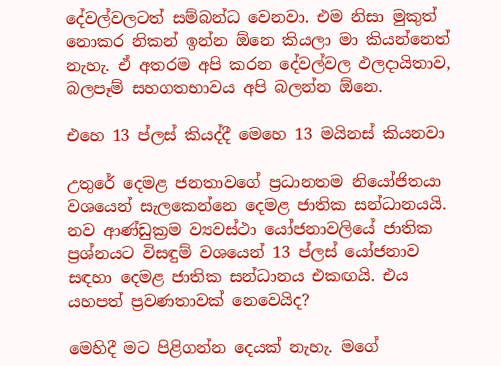දේවල්වලටත් සම්බන්ධ වෙනවා. එම නිසා මුකුත් නොකර නිකන් ඉන්න ඕනෙ කියලා මා කියන්නෙත් නැහැ. ඒ අතරම අපි කරන දේවල්වල ඵලදායිතාව, බලපෑම් සහගතභාවය අපි බලන්න ඕනෙ.

එහෙ 13 ප්ලස් කියද්දී මෙහෙ 13 මයිනස් කියනවා

උතුරේ දෙමළ ජනතාවගේ ප්‍රධානතම නියෝජිතයා වශයෙන් සැලකෙන්නෙ දෙමළ ජාතික සන්ධානයයි. නව ආණ්ඩුක්‍රම ව්‍යවස්ථා යෝජනාවලියේ ජාතික ප්‍රශ්නයට විසඳුම් වශයෙන් 13 ප්ලස් යෝජනාව සඳහා දෙමළ ජාතික සන්ධානය එකඟයි. එය යහපත් ප්‍රවණතාවක් නෙවෙයිද?

මෙහිදී මට පිළිගන්න දෙයක් නැහැ. මගේ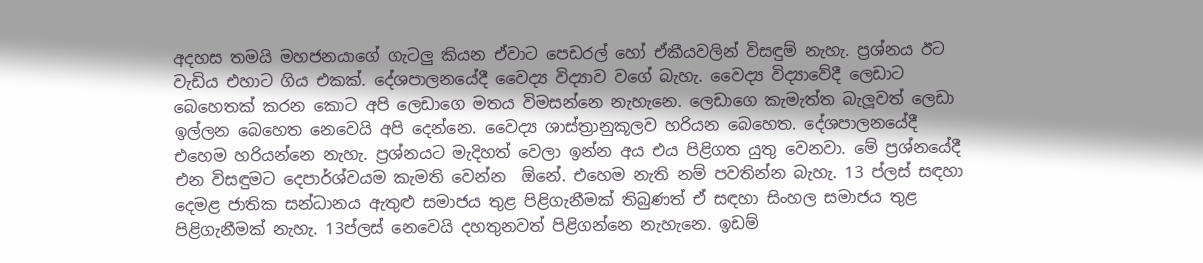අදහස තමයි මහජනයාගේ ගැටලු කියන ඒවාට පෙඩරල් හෝ ඒකීයවලින් විසඳුම් නැහැ. ප්‍රශ්නය ඊට වැඩිය එහාට ගිය එකක්. දේශපාලනයේදී වෛද්‍ය විද්‍යාව වගේ බැහැ. වෛද්‍ය විද්‍යාවේදී ලෙඩාට බෙහෙතක් කරන කොට අපි ලෙඩාගෙ මතය විමසන්නෙ නැහැනෙ. ලෙඩාගෙ කැමැත්ත බැලූවත් ලෙඩා ඉල්ලන බෙහෙත නෙවෙයි අපි දෙන්නෙ. වෛද්‍ය ශාස්ත්‍රානුකූලව හරියන බෙහෙත. දේශපාලනයේදී එහෙම හරියන්නෙ නැහැ. ප්‍රශ්නයට මැදිහත් වෙලා ඉන්න අය එය පිළිගත යුතු වෙනවා. මේ ප්‍රශ්නයේදී එන විසඳුමට දෙපාර්ශ්වයම කැමති වෙන්න  ඕනේ. එහෙම නැති නම් පවතින්න බැහැ. 13 ප්ලස් සඳහා දෙමළ ජාතික සන්ධානය ඇතුළු සමාජය තුළ පිළිගැනීමක් තිබුණත් ඒ සඳහා සිංහල සමාජය තුළ පිළිගැනීමක් නැහැ. 13ප්ලස් නෙවෙයි දහතුනවත් පිළිගන්නෙ නැහැනෙ. ඉඩම්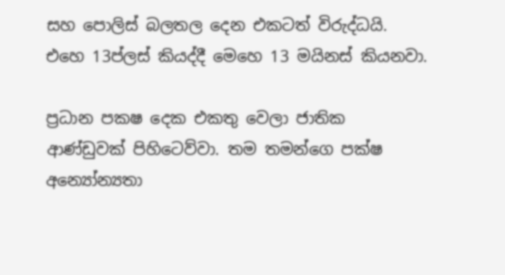සහ පොලිස් බලතල දෙන එකටත් විරුද්ධයි. එහෙ 13ප්ලස් කියද්දී මෙහෙ 13 මයිනස් කියනවා.

ප්‍රධාන පකෂ දෙක එකතු වෙලා ජාතික ආණ්ඩුවක් පිහිටෙව්වා. තම තමන්ගෙ පක්ෂ අන්‍යෝන්‍යතා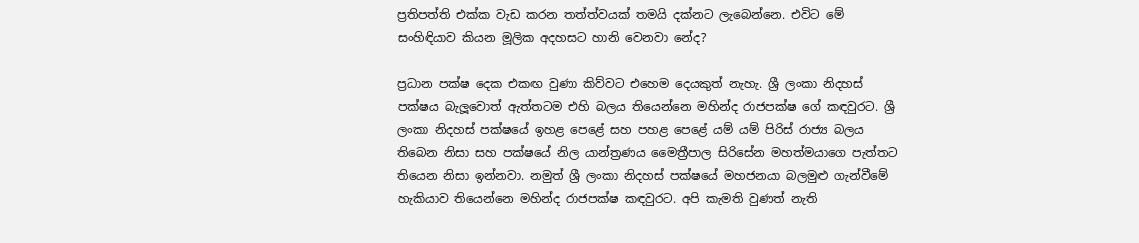ප්‍රතිපත්ති එක්ක වැඩ කරන තත්ත්වයක් තමයි දක්නට ලැබෙන්නෙ. එවිට මේ සංහිඳියාව කියන මූලික අදහසට හානි වෙනවා නේද?

ප්‍රධාන පක්ෂ දෙක එකඟ වුණා කිව්වට එහෙම දෙයකුත් නැහැ. ශ්‍රී ලංකා නිදහස් පක්ෂය බැලූවොත් ඇත්තටම එහි බලය තියෙන්නෙ මහින්ද රාජපක්ෂ ගේ කඳවුරට. ශ්‍රී ලංකා නිදහස් පක්ෂයේ ඉහළ පෙළේ සහ පහළ පෙළේ යම් යම් පිරිස් රාජ්‍ය බලය තිබෙන නිසා සහ පක්ෂයේ නිල යාන්ත්‍රණය මෛත්‍රීපාල සිරිසේන මහත්මයාගෙ පැත්තට තියෙන නිසා ඉන්නවා. නමුත් ශ්‍රී ලංකා නිදහස් පක්ෂයේ මහජනයා බලමුළු ගැන්වීමේ හැකියාව තියෙන්නෙ මහින්ද රාජපක්ෂ කඳවුරට. අපි කැමති වුණත් නැති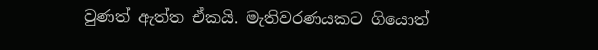වුණත් ඇත්ත ඒකයි. මැතිවරණයකට ගියොත්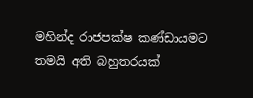මහින්ද රාජපක්ෂ කණ්ඩායමට තමයි අති බහුතරයක්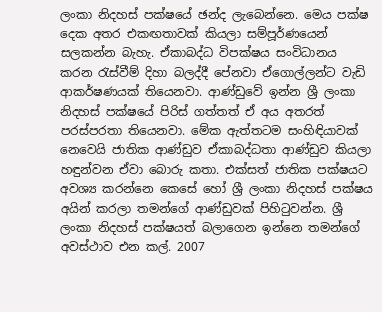ලංකා නිදහස් පක්ෂයේ ඡන්ද ලැබෙන්නෙ. මෙය පක්ෂ දෙක අතර එකඟතාවක් කියලා සම්පූර්ණයෙන් සලකන්න බැහැ. ඒකාබද්ධ විපක්ෂය සංවිධානය කරන රැස්වීම් දිහා බලද්දී පේනවා ඒගොල්ලන්ට වැඩි ආකර්ෂණයක් තියෙනවා. ආණ්ඩුවේ ඉන්න ශ්‍රී ලංකා නිදහස් පක්ෂයේ පිරිස් ගත්තත් ඒ අය අතරත් පරස්පරතා තියෙනවා. මේක ඇත්තටම සංහිඳියාවක් නෙවෙයි ජාතික ආණ්ඩුව ඒකාබද්ධතා ආණ්ඩුව කියලා හඳුන්වන ඒවා බොරු කතා. එක්සත් ජාතික පක්ෂයට අවශ්‍ය කරන්නෙ කෙසේ හෝ ශ්‍රී ලංකා නිදහස් පක්ෂය අයින් කරලා තමන්ගේ ආණ්ඩුවක් පිහිටුවන්න. ශ්‍රී ලංකා නිදහස් පක්ෂයත් බලාගෙන ඉන්නෙ තමන්ගේ අවස්ථාව එන කල්. 2007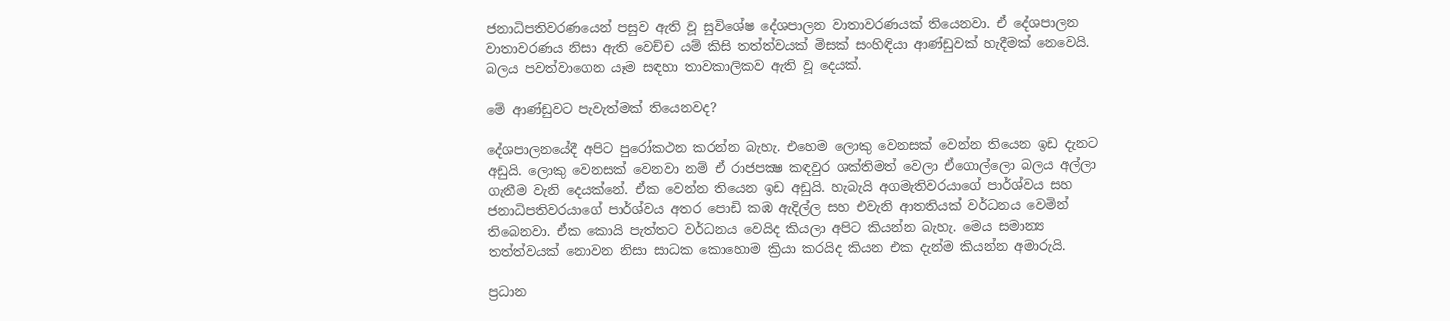ජනාධිපතිවරණයෙන් පසුව ඇති වූ සුවිශේෂ දේශපාලන වාතාවරණයක් තියෙනවා. ඒ දේශපාලන වාතාවරණය නිසා ඇති වෙච්ච යම් කිසි තත්ත්වයක් මිසක් සංහිඳියා ආණ්ඩුවක් හැදීමක් නෙවෙයි. බලය පවත්වාගෙන යෑම සඳහා තාවකාලිකව ඇති වූ දෙයක්.

මේ ආණ්ඩුවට පැවැත්මක් තියෙනවද?

දේශපාලනයේදී අපිට පුරෝකථන කරන්න බැහැ. එහෙම ලොකු වෙනසක් වෙන්න තියෙන ඉඩ දැනට අඩුයි. ලොකු වෙනසක් වෙනවා නම් ඒ රාජපක්‍ෂ කඳවුර ශක්තිමත් වෙලා ඒගොල්ලො බලය අල්ලා ගැනීම වැනි දෙයක්නේ. ඒක වෙන්න තියෙන ඉඩ අඩුයි. හැබැයි අගමැතිවරයාගේ පාර්ශ්වය සහ ජනාධිපතිවරයාගේ පාර්ශ්වය අතර පොඩි කඹ ඇදිල්ල සහ එවැනි ආතතියක් වර්ධනය වෙමින් තිබෙනවා. ඒක කොයි පැත්තට වර්ධනය වෙයිද කියලා අපිට කියන්න බැහැ. මෙය සමාන්‍ය තත්ත්වයක් නොවන නිසා සාධක කොහොම ක්‍රියා කරයිද කියන එක දැන්ම කියන්න අමාරුයි.

ප්‍රධාන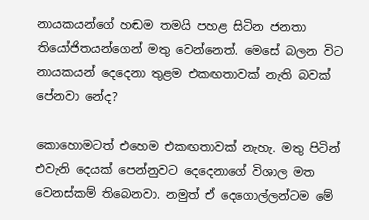නායකයන්ගේ හඬම තමයි පහළ සිටින ජනතා තියෝජිතයන්ගෙන් මතු වෙන්නෙත්. මෙසේ බලන විට නායකයන් දෙදෙනා තුළම එකඟතාවක් නැති බවක් පේනවා නේද?

කොහොමටත් එහෙම එකඟතාවක් නැහැ. මතු පිටින් එවැනි දෙයක් පෙන්නුවට දෙදෙනාගේ විශාල මත වෙනස්කම් තිබෙනවා. නමුත් ඒ දෙගොල්ලන්ටම මේ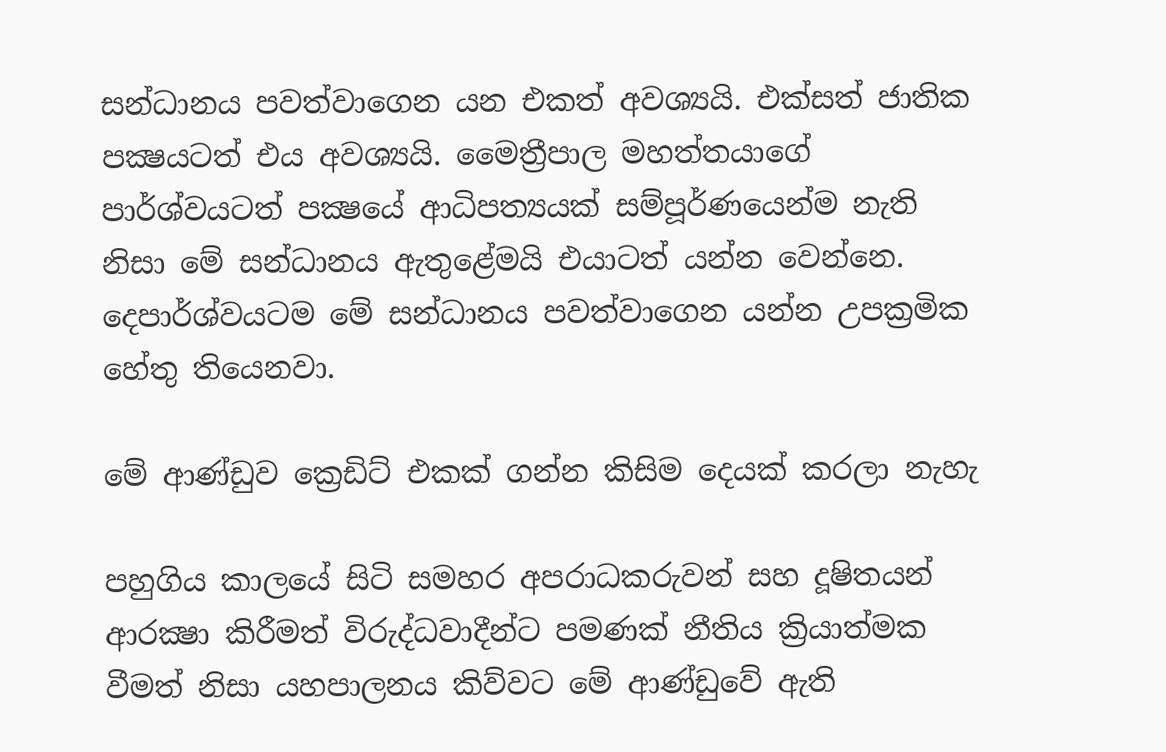සන්ධානය පවත්වාගෙන යන එකත් අවශ්‍යයි. එක්සත් ජාතික පක්‍ෂයටත් එය අවශ්‍යයි. මෛත්‍රීපාල මහත්තයාගේ පාර්ශ්වයටත් පක්‍ෂයේ ආධිපත්‍යයක් සම්පූර්ණයෙන්ම නැති නිසා මේ සන්ධානය ඇතුළේමයි එයාටත් යන්න වෙන්නෙ. දෙපාර්ශ්වයටම මේ සන්ධානය පවත්වාගෙන යන්න උපක්‍රමික හේතු තියෙනවා.

මේ ආණ්ඩුව ක්‍රෙඩිට් එකක් ගන්න කිසිම දෙයක් කරලා නැහැ

පහුගිය කාලයේ සිටි සමහර අපරාධකරුවන් සහ දූෂිතයන් ආරක්‍ෂා කිරීමත් විරුද්ධවාදීන්ට පමණක් නීතිය ක්‍රියාත්මක වීමත් නිසා යහපාලනය කිව්වට මේ ආණ්ඩුවේ ඇති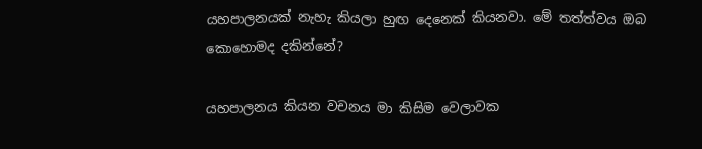යහපාලනයක් නැහැ කියලා හුඟ දෙනෙක් කියනවා. මේ තත්ත්වය ඔබ කොහොමද දකින්නේ?

යහපාලනය කියන වචනය මා කිසිම වෙලාවක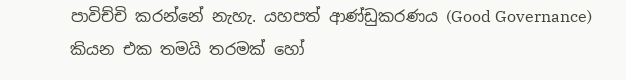පාවිච්චි කරන්නේ නැහැ. යහපත් ආණ්ඩුකරණය (Good Governance) කියන එක තමයි තරමක් හෝ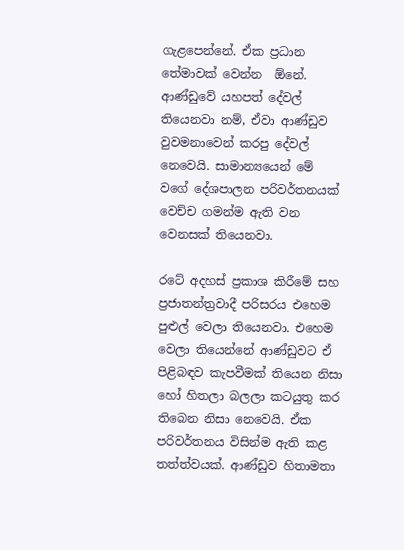ගැළපෙන්නේ. ඒක ප්‍රධාන තේමාවක් වෙන්න  ඕනේ. ආණ්ඩුවේ යහපත් දේවල් තියෙනවා නම්, ඒවා ආණ්ඩුව වුවමනාවෙන් කරපු දේවල් නෙවෙයි. සාමාන්‍යයෙන් මේ වගේ දේශපාලන පරිවර්තනයක් වෙච්ච ගමන්ම ඇති වන වෙනසක් තියෙනවා.

රටේ අදහස් ප්‍රකාශ කිරීමේ සහ ප්‍රජාතන්ත්‍රවාදී පරිසරය එහෙම පුළුල් වෙලා තියෙනවා. එහෙම වෙලා තියෙන්නේ ආණ්ඩුවට ඒ පිළිබඳව කැපවීමක් තියෙන නිසා හෝ හිතලා බලලා කටයුතු කර තිබෙන නිසා නෙවෙයි. ඒක පරිවර්තනය විසින්ම ඇති කළ තත්ත්වයක්. ආණ්ඩුව හිතාමතා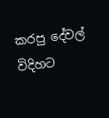කරපු දේවල් විදිහට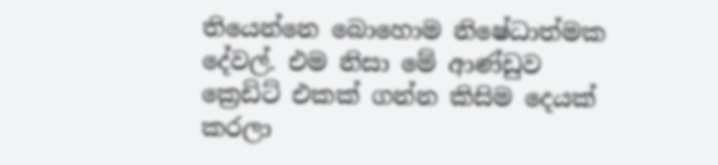තියෙන්නෙ බොහොම නිෂේධාත්මක දේවල්. එම නිසා මේ ආණ්ඩුව ක්‍රෙඩිට් එකක් ගන්න කිසිම දෙයක් කරලා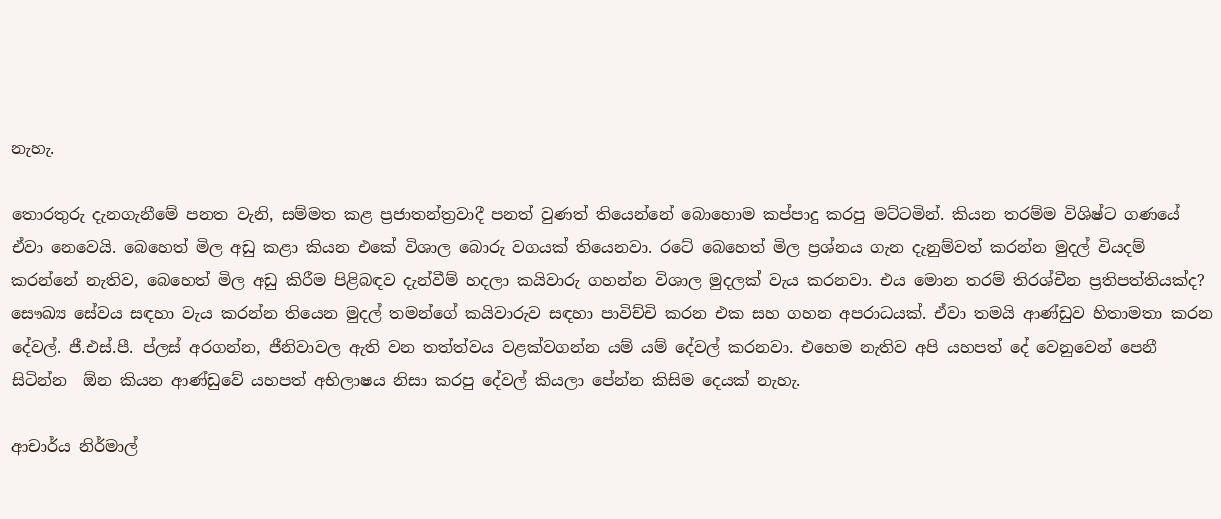නැහැ.

තොරතුරු දැනගැනීමේ පනත වැනි, සම්මත කළ ප්‍රජාතන්ත්‍රවාදී පනත් වුණත් තියෙන්නේ බොහොම කප්පාදු කරපු මට්ටමින්. කියන තරම්ම විශිෂ්ට ගණයේ ඒවා නෙවෙයි. බෙහෙත් මිල අඩු කළා කියන එකේ විශාල බොරු වගයක් තියෙනවා. රටේ බෙහෙත් මිල ප්‍රශ්නය ගැන දැනුම්වත් කරන්න මුදල් වියදම් කරන්නේ නැතිව, බෙහෙත් මිල අඩු කිරීම පිළිබඳව දැන්වීම් හදලා කයිවාරු ගහන්න විශාල මුදලක් වැය කරනවා. එය මොන තරම් තිරශ්චීන ප්‍රතිපත්තියක්ද? සෞඛ්‍ය සේවය සඳහා වැය කරන්න තියෙන මුදල් තමන්ගේ කයිවාරුව සඳහා පාවිච්චි කරන එක සහ ගහන අපරාධයක්. ඒවා තමයි ආණ්ඩුව හිතාමතා කරන දේවල්. ජී.එස්.පී. ප්ලස් අරගන්න, ජීනිවාවල ඇති වන තත්ත්වය වළක්වගන්න යම් යම් දේවල් කරනවා. එහෙම නැතිව අපි යහපත් දේ වෙනුවෙන් පෙනී සිටින්න  ඕන කියන ආණ්ඩුවේ යහපත් අභිලාෂය නිසා කරපු දේවල් කියලා පේන්න කිසිම දෙයක් නැහැ.

ආචාර්ය නිර්මාල්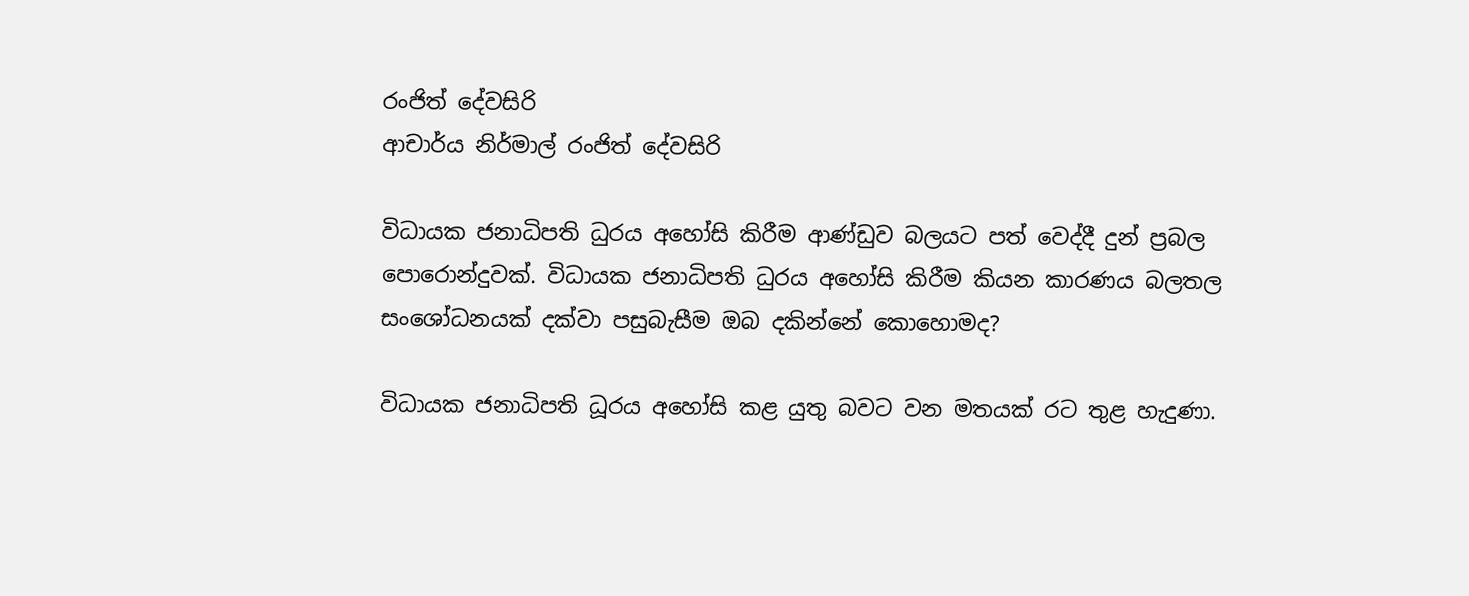රංජිත් දේවසිරි
ආචාර්ය නිර්මාල් රංජිත් දේවසිරි

විධායක ජනාධිපති ධුරය අහෝසි කිරීම ආණ්ඩුව බලයට පත් වෙද්දී දුන් ප්‍රබල පොරොන්දුවක්. විධායක ජනාධිපති ධුරය අහෝසි කිරීම කියන කාරණය බලතල සංශෝධනයක් දක්වා පසුබැසීම ඔබ දකින්නේ කොහොමද?

විධායක ජනාධිපති ධූරය අහෝසි කළ යුතු බවට වන මතයක් රට තුළ හැදුණා.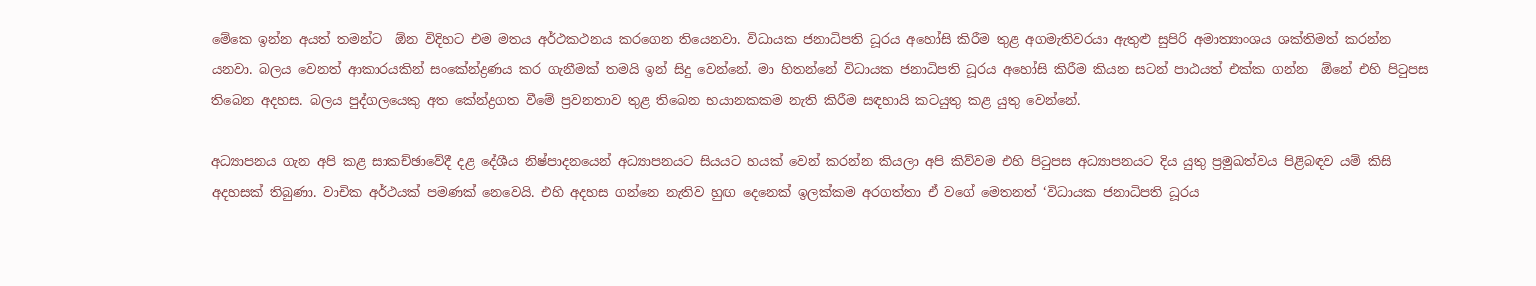මේකෙ ඉන්න අයත් තමන්ට  ඕන විදිහට එම මතය අර්ථකථනය කරගෙන තියෙනවා. විධායක ජනාධිපති ධූරය අහෝසි කිරීම තුළ අගමැතිවරයා ඇතුළු සුපිරි අමාත්‍යාංශය ශක්තිමත් කරන්න යනවා. බලය වෙනත් ආකාරයකින් සංකේන්ද්‍රණය කර ගැනීමක් තමයි ඉන් සිදු වෙන්නේ. මා හිතන්නේ විධායක ජනාධිපති ධූරය අහෝසි කිරීම කියන සටන් පාඨයත් එක්ක ගන්න  ඕනේ එහි පිටුපස තිබෙන අදහස. බලය පුද්ගලයෙකු අත කේන්ද්‍රගත වීමේ ප්‍රවනතාව තුළ තිබෙන භයානකකම නැති කිරීම සඳහායි කටයුතු කළ යුතු වෙන්නේ.

අධ්‍යාපනය ගැන අපි කළ සාකච්ඡාවේදී දළ දේශීය නිෂ්පාදනයෙන් අධ්‍යාපනයට සියයට හයක් වෙන් කරන්න කියලා අපි කිව්වම එහි පිටුපස අධ්‍යාපනයට දිය යුතු ප්‍රමුඛත්වය පිළිබඳව යම් කිසි අදහසක් තිබුණා. වාචික අර්ථයක් පමණක් නෙවෙයි. එහි අදහස ගන්නෙ නැතිව හුඟ දෙනෙක් ඉලක්කම අරගත්තා ඒ වගේ මෙතනත් ‘විධායක ජනාධිපති ධූරය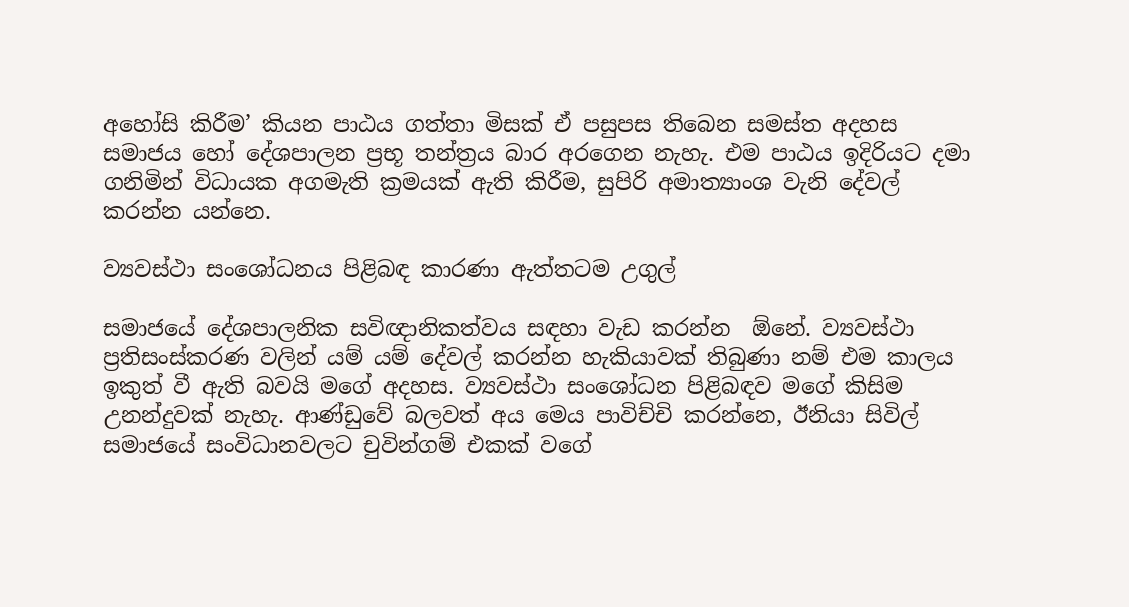අහෝසි කිරීම’ කියන පාඨය ගත්තා මිසක් ඒ පසුපස තිබෙන සමස්ත අදහස සමාජය හෝ දේශපාලන ප්‍රභූ තන්ත්‍රය බාර අරගෙන නැහැ. එම පාඨය ඉදිරියට දමා ගනිමින් විධායක අගමැති ක්‍රමයක් ඇති කිරීම, සුපිරි අමාත්‍යාංශ වැනි දේවල් කරන්න යන්නෙ.

ව්‍යවස්ථා සංශෝධනය පිළිබඳ කාරණා ඇත්තටම උගුල්

සමාජයේ දේශපාලනික සවිඥානිකත්වය සඳහා වැඩ කරන්න  ඕනේ. ව්‍යවස්ථා ප්‍රතිසංස්කරණ වලින් යම් යම් දේවල් කරන්න හැකියාවක් තිබුණා නම් එම කාලය ඉකුත් වී ඇති බවයි මගේ අදහස. ව්‍යවස්ථා සංශෝධන පිළිබඳව මගේ කිසිම උනන්දුවක් නැහැ. ආණ්ඩුවේ බලවත් අය මෙය පාවිච්චි කරන්නෙ, ඊනියා සිවිල් සමාජයේ සංවිධානවලට චුවින්ගම් එකක් වගේ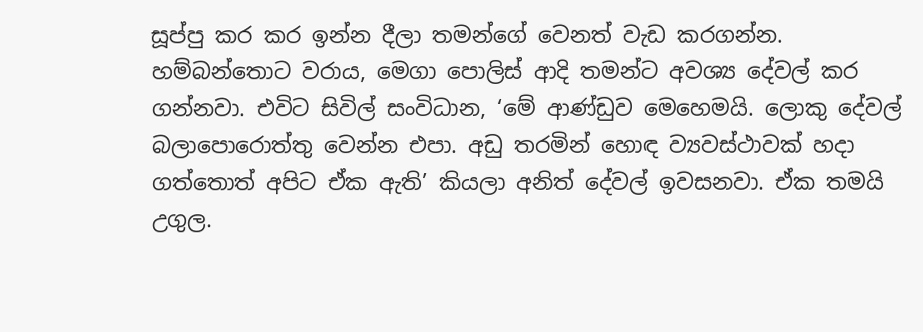සූප්පු කර කර ඉන්න දීලා තමන්ගේ වෙනත් වැඩ කරගන්න. හම්බන්තොට වරාය, මෙගා පොලිස් ආදි තමන්ට අවශ්‍ය දේවල් කර ගන්නවා. එවිට සිවිල් සංවිධාන, ‘මේ ආණ්ඩුව මෙහෙමයි. ලොකු දේවල් බලාපොරොත්තු වෙන්න එපා. අඩු තරමින් හොඳ ව්‍යවස්ථාවක් හදා ගත්තොත් අපිට ඒක ඇති’ කියලා අනිත් දේවල් ඉවසනවා. ඒක තමයි උගුල.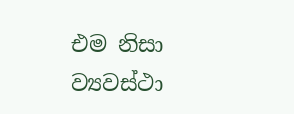එම නිසා ව්‍යවස්ථා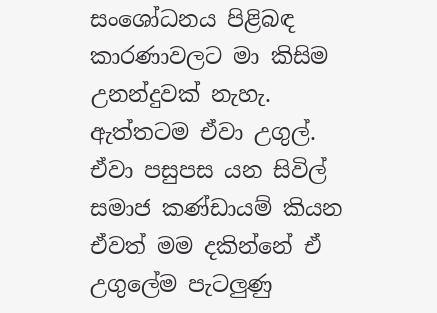සංශෝධනය පිළිබඳ කාරණාවලට මා කිසිම උනන්දුවක් නැහැ. ඇත්තටම ඒවා උගුල්. ඒවා පසුපස යන සිවිල් සමාජ කණ්ඩායම් කියන ඒවත් මම දකින්නේ ඒ උගුලේම පැටලුණු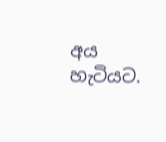අය හැටියට.